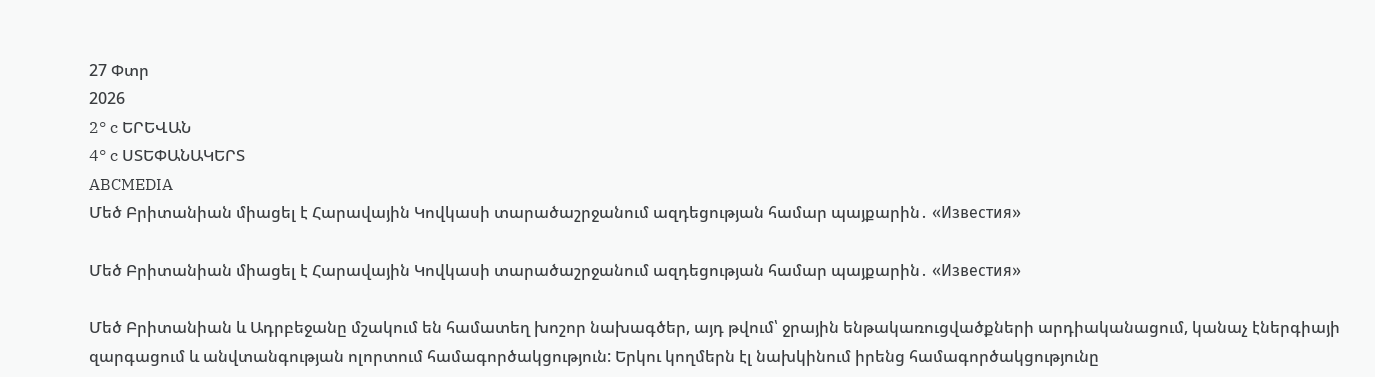27 Փտր
2026
2° c ԵՐԵՎԱՆ
4° c ՍՏԵՓԱՆԱԿԵՐՏ
ABCMEDIA
Մեծ Բրիտանիան միացել է Հարավային Կովկասի տարածաշրջանում ազդեցության համար պայքարին․ «Известия»

Մեծ Բրիտանիան միացել է Հարավային Կովկասի տարածաշրջանում ազդեցության համար պայքարին․ «Известия»

Մեծ Բրիտանիան և Ադրբեջանը մշակում են համատեղ խոշոր նախագծեր, այդ թվում՝ ջրային ենթակառուցվածքների արդիականացում, կանաչ էներգիայի զարգացում և անվտանգության ոլորտում համագործակցություն: Երկու կողմերն էլ նախկինում իրենց համագործակցությունը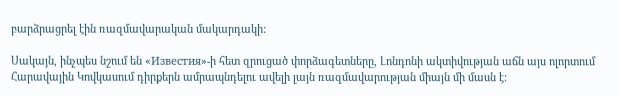բարձրացրել էին ռազմավարական մակարդակի:

Սակայն, ինչպես նշում են «Известия»-ի հետ զրուցած փորձագետները, Լոնդոնի ակտիվության աճն այս ոլորտում Հարավային Կովկասում դիրքերն ամրապնդելու ավելի լայն ռազմավարության միայն մի մասն է: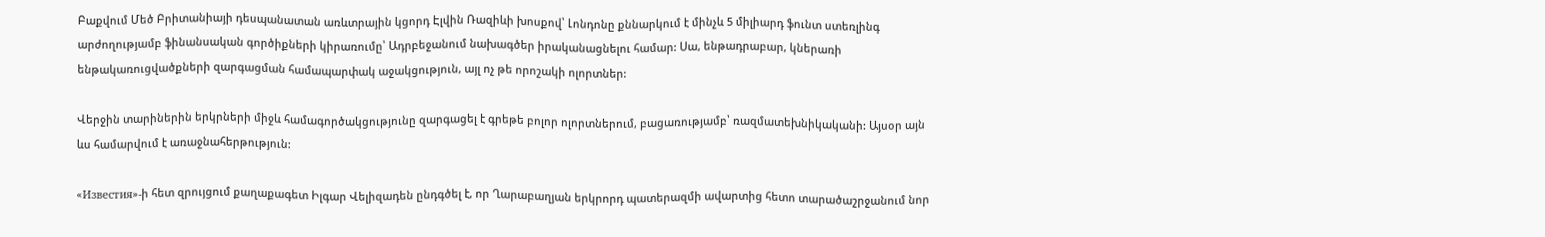Բաքվում Մեծ Բրիտանիայի դեսպանատան առևտրային կցորդ Էլվին Ռազիևի խոսքով՝ Լոնդոնը քննարկում է մինչև 5 միլիարդ ֆունտ ստեռլինգ արժողությամբ ֆինանսական գործիքների կիրառումը՝ Ադրբեջանում նախագծեր իրականացնելու համար: Սա, ենթադրաբար, կներառի ենթակառուցվածքների զարգացման համապարփակ աջակցություն, այլ ոչ թե որոշակի ոլորտներ:

Վերջին տարիներին երկրների միջև համագործակցությունը զարգացել է գրեթե բոլոր ոլորտներում, բացառությամբ՝ ռազմատեխնիկականի: Այսօր այն ևս համարվում է առաջնահերթություն:

«Известия»-ի հետ զրույցում քաղաքագետ Իլգար Վելիզադեն ընդգծել է, որ Ղարաբաղյան երկրորդ պատերազմի ավարտից հետո տարածաշրջանում նոր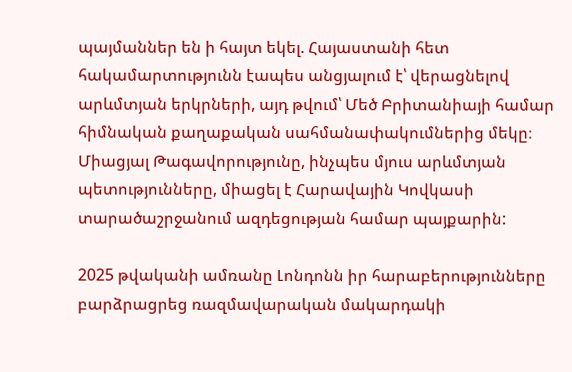պայմաններ են ի հայտ եկել. Հայաստանի հետ հակամարտությունն էապես անցյալում է՝ վերացնելով արևմտյան երկրների, այդ թվում՝ Մեծ Բրիտանիայի համար հիմնական քաղաքական սահմանափակումներից մեկը։ Միացյալ Թագավորությունը, ինչպես մյուս արևմտյան պետությունները, միացել է Հարավային Կովկասի տարածաշրջանում ազդեցության համար պայքարին:

2025 թվականի ամռանը Լոնդոնն իր հարաբերությունները բարձրացրեց ռազմավարական մակարդակի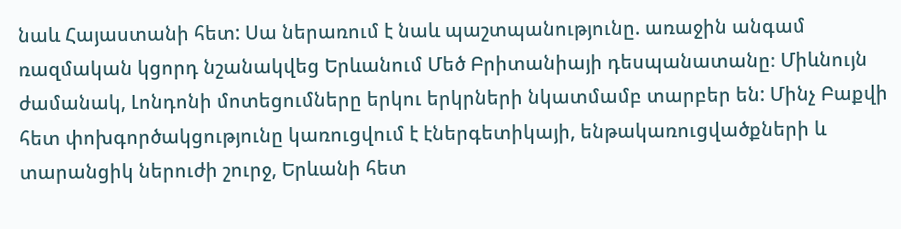նաև Հայաստանի հետ: Սա ներառում է նաև պաշտպանությունը. առաջին անգամ ռազմական կցորդ նշանակվեց Երևանում Մեծ Բրիտանիայի դեսպանատանը։ Միևնույն ժամանակ, Լոնդոնի մոտեցումները երկու երկրների նկատմամբ տարբեր են: Մինչ Բաքվի հետ փոխգործակցությունը կառուցվում է էներգետիկայի, ենթակառուցվածքների և տարանցիկ ներուժի շուրջ, Երևանի հետ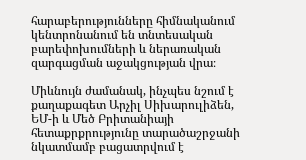հարաբերությունները հիմնականում կենտրոնանում են տնտեսական բարեփոխումների և ներառական զարգացման աջակցության վրա։

Միևնույն ժամանակ, ինչպես նշում է քաղաքագետ Արչիլ Սիխարուլիձեն, ԵՄ-ի և Մեծ Բրիտանիայի հետաքրքրությունը տարածաշրջանի նկատմամբ բացատրվում է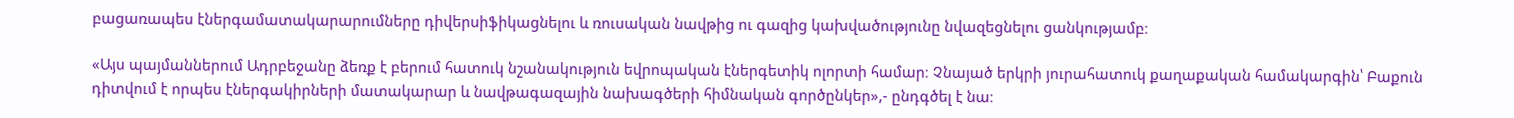բացառապես էներգամատակարարումները դիվերսիֆիկացնելու և ռուսական նավթից ու գազից կախվածությունը նվազեցնելու ցանկությամբ։

«Այս պայմաններում Ադրբեջանը ձեռք է բերում հատուկ նշանակություն եվրոպական էներգետիկ ոլորտի համար։ Չնայած երկրի յուրահատուկ քաղաքական համակարգին՝ Բաքուն դիտվում է որպես էներգակիրների մատակարար և նավթագազային նախագծերի հիմնական գործընկեր»,- ընդգծել է նա։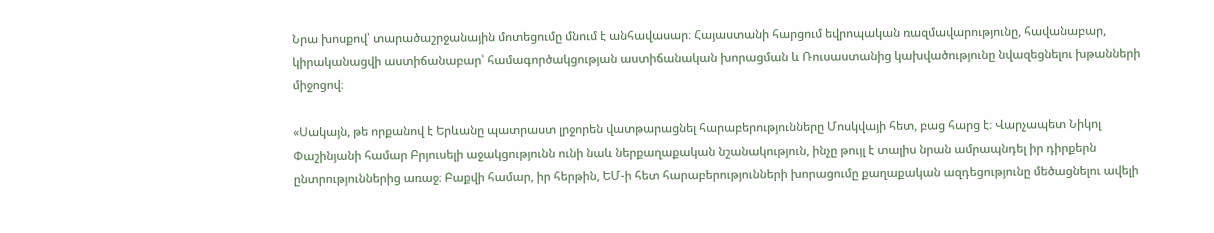Նրա խոսքով՝ տարածաշրջանային մոտեցումը մնում է անհավասար։ Հայաստանի հարցում եվրոպական ռազմավարությունը, հավանաբար, կիրականացվի աստիճանաբար՝ համագործակցության աստիճանական խորացման և Ռուսաստանից կախվածությունը նվազեցնելու խթանների միջոցով։

«Սակայն, թե որքանով է Երևանը պատրաստ լրջորեն վատթարացնել հարաբերությունները Մոսկվայի հետ, բաց հարց է։ Վարչապետ Նիկոլ Փաշինյանի համար Բրյուսելի աջակցությունն ունի նաև ներքաղաքական նշանակություն, ինչը թույլ է տալիս նրան ամրապնդել իր դիրքերն ընտրություններից առաջ։ Բաքվի համար, իր հերթին, ԵՄ-ի հետ հարաբերությունների խորացումը քաղաքական ազդեցությունը մեծացնելու ավելի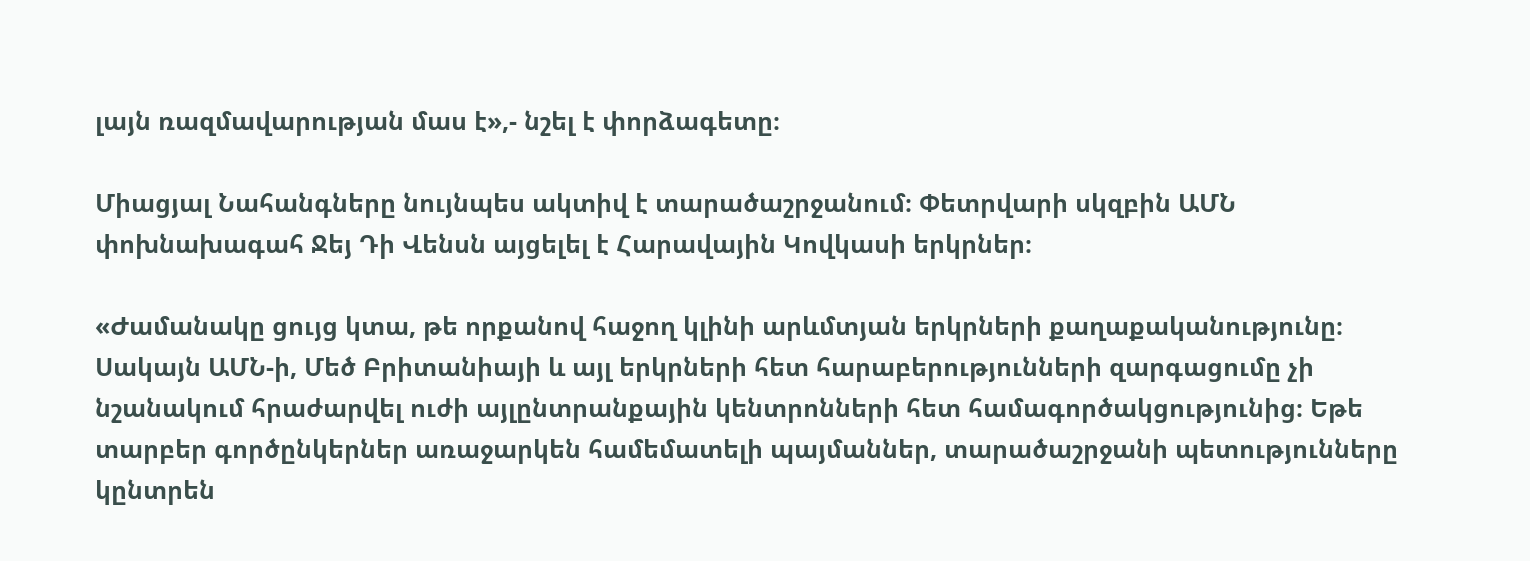լայն ռազմավարության մաս է»,- նշել է փորձագետը։

Միացյալ Նահանգները նույնպես ակտիվ է տարածաշրջանում։ Փետրվարի սկզբին ԱՄՆ փոխնախագահ Ջեյ Դի Վենսն այցելել է Հարավային Կովկասի երկրներ։

«Ժամանակը ցույց կտա, թե որքանով հաջող կլինի արևմտյան երկրների քաղաքականությունը։ Սակայն ԱՄՆ-ի, Մեծ Բրիտանիայի և այլ երկրների հետ հարաբերությունների զարգացումը չի նշանակում հրաժարվել ուժի այլընտրանքային կենտրոնների հետ համագործակցությունից։ Եթե տարբեր գործընկերներ առաջարկեն համեմատելի պայմաններ, տարածաշրջանի պետությունները կընտրեն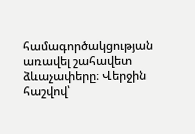համագործակցության առավել շահավետ ձևաչափերը։ Վերջին հաշվով՝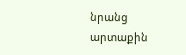նրանց արտաքին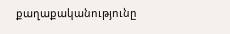քաղաքականությունը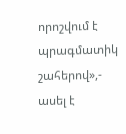որոշվում է պրագմատիկ շահերով»,- ասել է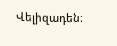Վելիզադեն։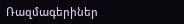Ռազմագերիներ